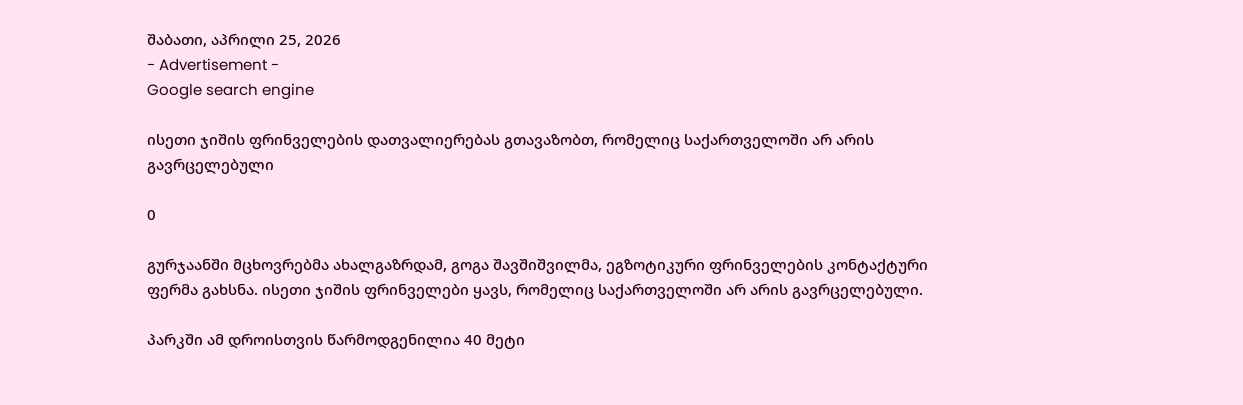შაბათი, აპრილი 25, 2026
- Advertisement -
Google search engine

ისეთი ჯიშის ფრინველების დათვალიერებას გთავაზობთ, რომელიც საქართველოში არ არის გავრცელებული

0

გურჯაანში მცხოვრებმა ახალგაზრდამ, გოგა შავშიშვილმა, ეგზოტიკური ფრინველების კონტაქტური ფერმა გახსნა. ისეთი ჯიშის ფრინველები ყავს, რომელიც საქართველოში არ არის გავრცელებული.

პარკში ამ დროისთვის წარმოდგენილია 40 მეტი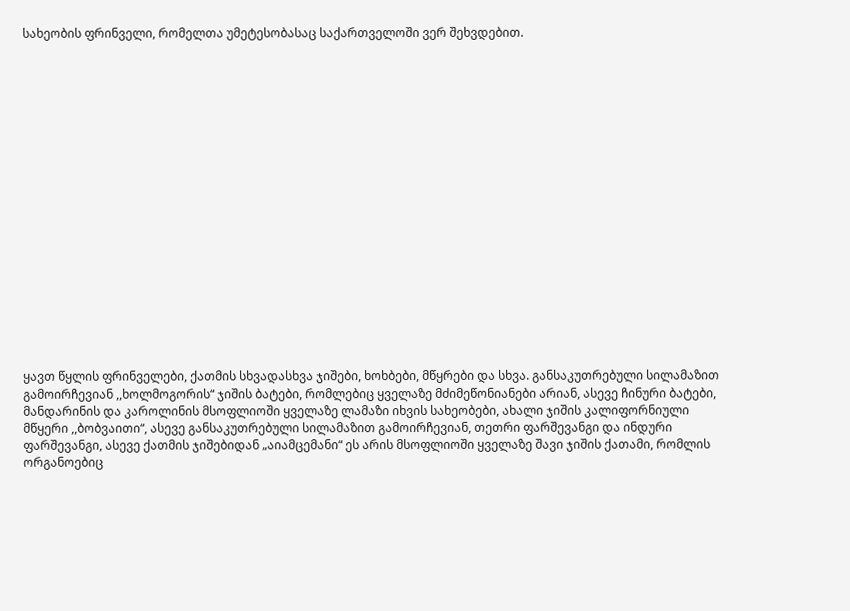სახეობის ფრინველი, რომელთა უმეტესობასაც საქართველოში ვერ შეხვდებით.



















ყავთ წყლის ფრინველები, ქათმის სხვადასხვა ჯიშები, ხოხბები, მწყრები და სხვა. განსაკუთრებული სილამაზით გამოირჩევიან ,,ხოლმოგორის“ ჯიშის ბატები, რომლებიც ყველაზე მძიმეწონიანები არიან, ასევე ჩინური ბატები, მანდარინის და კაროლინის მსოფლიოში ყველაზე ლამაზი იხვის სახეობები, ახალი ჯიშის კალიფორნიული მწყერი ,,ბობვაითი“, ასევე განსაკუთრებული სილამაზით გამოირჩევიან, თეთრი ფარშევანგი და ინდური ფარშევანგი, ასევე ქათმის ჯიშებიდან „აიამცემანი“ ეს არის მსოფლიოში ყველაზე შავი ჯიშის ქათამი, რომლის ორგანოებიც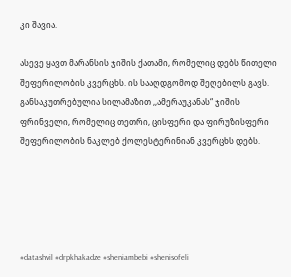კი შავია.

ასევე ყავთ მარანსის ჯიშის ქათამი, რომელიც დებს წითელი შეფერილობის კვერცხს. ის სააღდგომოდ შეღებილს გავს. განსაკუთრებულია სილამაზით ,,ამერაუკანას“ ჯიშის ფრინველი, რომელიც თეთრი, ცისფერი და ფირუზისფერი შეფერილობის ნაკლებ ქოლესტერინიან კვერცხს დებს.





#datashvil #drpkhakadze #sheniambebi #shenisofeli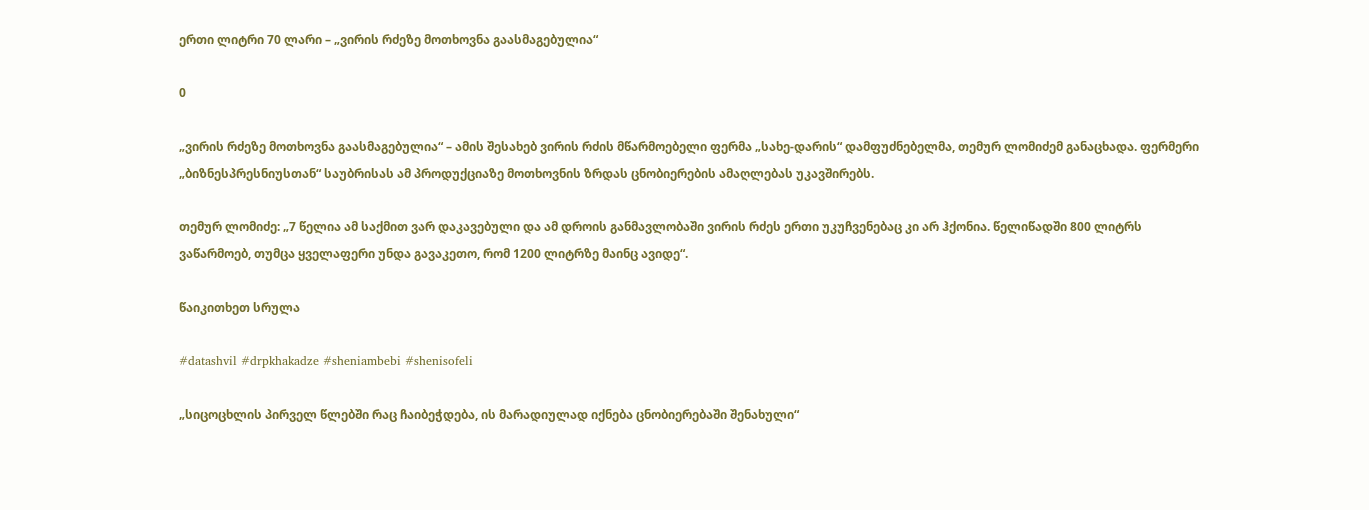ერთი ლიტრი 70 ლარი – „ვირის რძეზე მოთხოვნა გაასმაგებულია“

0

„ვირის რძეზე მოთხოვნა გაასმაგებულია“ – ამის შესახებ ვირის რძის მწარმოებელი ფერმა „სახე-დარის“ დამფუძნებელმა, თემურ ლომიძემ განაცხადა. ფერმერი „ბიზნესპრესნიუსთან“ საუბრისას ამ პროდუქციაზე მოთხოვნის ზრდას ცნობიერების ამაღლებას უკავშირებს.

თემურ ლომიძე: „7 წელია ამ საქმით ვარ დაკავებული და ამ დროის განმავლობაში ვირის რძეს ერთი უკუჩვენებაც კი არ ჰქონია. წელიწადში 800 ლიტრს ვაწარმოებ, თუმცა ყველაფერი უნდა გავაკეთო, რომ 1200 ლიტრზე მაინც ავიდე“.

წაიკითხეთ სრულა

#datashvil #drpkhakadze #sheniambebi #shenisofeli

„სიცოცხლის პირველ წლებში რაც ჩაიბეჭდება, ის მარადიულად იქნება ცნობიერებაში შენახული“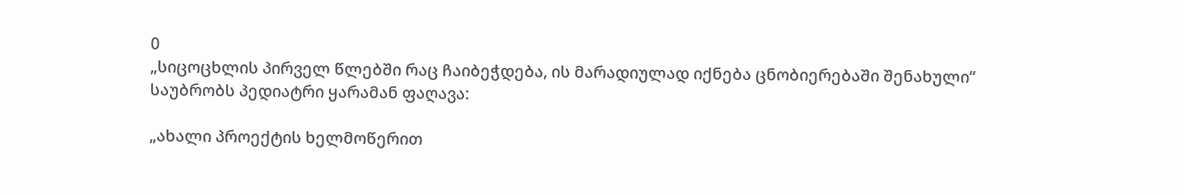0
„სიცოცხლის პირველ წლებში რაც ჩაიბეჭდება, ის მარადიულად იქნება ცნობიერებაში შენახული“
საუბრობს პედიატრი ყარამან ფაღავა:

„ახალი პროექტის ხელმოწერით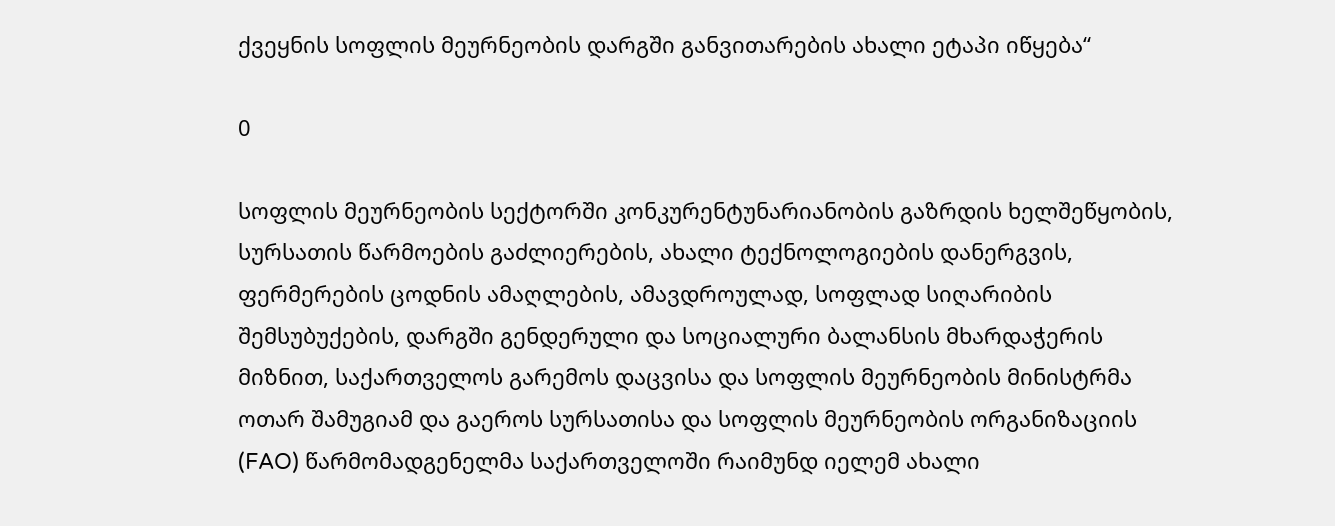ქვეყნის სოფლის მეურნეობის დარგში განვითარების ახალი ეტაპი იწყება“

0

სოფლის მეურნეობის სექტორში კონკურენტუნარიანობის გაზრდის ხელშეწყობის, სურსათის წარმოების გაძლიერების, ახალი ტექნოლოგიების დანერგვის, ფერმერების ცოდნის ამაღლების, ამავდროულად, სოფლად სიღარიბის შემსუბუქების, დარგში გენდერული და სოციალური ბალანსის მხარდაჭერის მიზნით, საქართველოს გარემოს დაცვისა და სოფლის მეურნეობის მინისტრმა ოთარ შამუგიამ და გაეროს სურსათისა და სოფლის მეურნეობის ორგანიზაციის (FAO) წარმომადგენელმა საქართველოში რაიმუნდ იელემ ახალი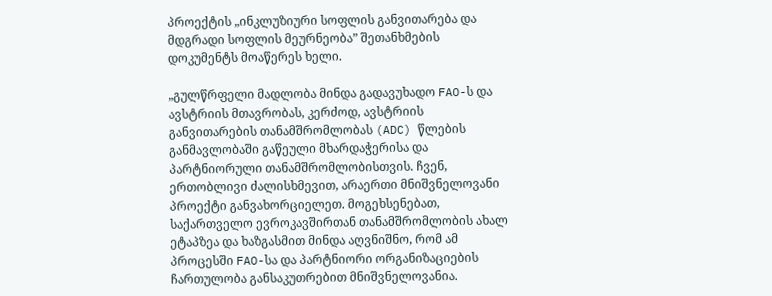პროექტის „ინკლუზიური სოფლის განვითარება და მდგრადი სოფლის მეურნეობა” შეთანხმების დოკუმენტს მოაწერეს ხელი.

„გულწრფელი მადლობა მინდა გადავუხადო FAO-ს და ავსტრიის მთავრობას, კერძოდ, ავსტრიის განვითარების თანამშრომლობას (ADC) წლების განმავლობაში გაწეული მხარდაჭერისა და პარტნიორული თანამშრომლობისთვის. ჩვენ, ერთობლივი ძალისხმევით, არაერთი მნიშვნელოვანი პროექტი განვახორციელეთ. მოგეხსენებათ, საქართველო ევროკავშირთან თანამშრომლობის ახალ ეტაპზეა და ხაზგასმით მინდა აღვნიშნო, რომ ამ პროცესში FAO-სა და პარტნიორი ორგანიზაციების ჩართულობა განსაკუთრებით მნიშვნელოვანია.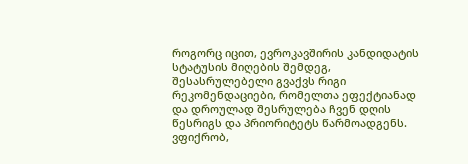როგორც იცით, ევროკავშირის კანდიდატის სტატუსის მიღების შემდეგ, შესასრულებელი გვაქვს რიგი რეკომენდაციები, რომელთა ეფექტიანად და დროულად შესრულება ჩვენ დღის წესრიგს და პრიორიტეტს წარმოადგენს. ვფიქრობ,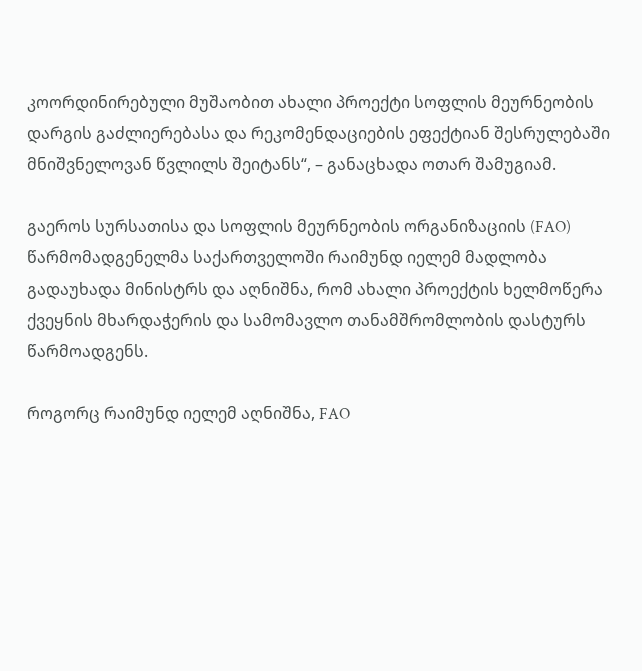კოორდინირებული მუშაობით ახალი პროექტი სოფლის მეურნეობის დარგის გაძლიერებასა და რეკომენდაციების ეფექტიან შესრულებაში მნიშვნელოვან წვლილს შეიტანს“, – განაცხადა ოთარ შამუგიამ.

გაეროს სურსათისა და სოფლის მეურნეობის ორგანიზაციის (FAO) წარმომადგენელმა საქართველოში რაიმუნდ იელემ მადლობა გადაუხადა მინისტრს და აღნიშნა, რომ ახალი პროექტის ხელმოწერა ქვეყნის მხარდაჭერის და სამომავლო თანამშრომლობის დასტურს წარმოადგენს.

როგორც რაიმუნდ იელემ აღნიშნა, FAO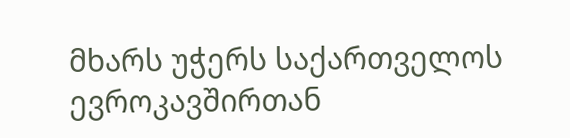მხარს უჭერს საქართველოს ევროკავშირთან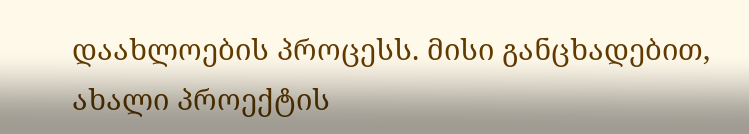დაახლოების პროცესს. მისი განცხადებით, ახალი პროექტის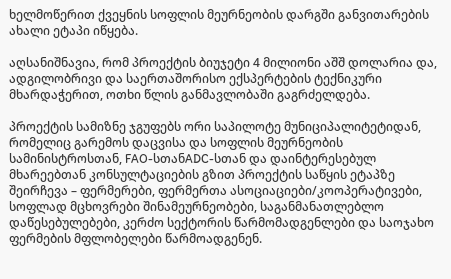ხელმოწერით ქვეყნის სოფლის მეურნეობის დარგში განვითარების ახალი ეტაპი იწყება.

აღსანიშნავია, რომ პროექტის ბიუჯეტი 4 მილიონი აშშ დოლარია და, ადგილობრივი და საერთაშორისო ექსპერტების ტექნიკური მხარდაჭერით, ოთხი წლის განმავლობაში გაგრძელდება.

პროექტის სამიზნე ჯგუფებს ორი საპილოტე მუნიციპალიტეტიდან, რომელიც გარემოს დაცვისა და სოფლის მეურნეობის სამინისტროსთან, FAO-სთანADC-სთან და დაინტერესებულ მხარეებთან კონსულტაციების გზით პროექტის საწყის ეტაპზე შეირჩევა – ფერმერები, ფერმერთა ასოციაციები/კოოპერატივები, სოფლად მცხოვრები შინამეურნეობები, საგანმანათლებლო დაწესებულებები, კერძო სექტორის წარმომადგენლები და საოჯახო ფერმების მფლობელები წარმოადგენენ.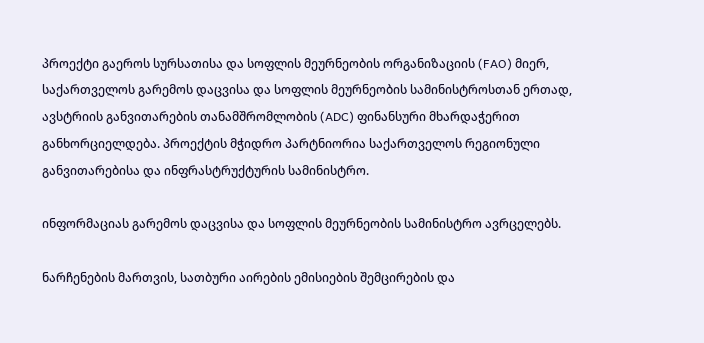პროექტი გაეროს სურსათისა და სოფლის მეურნეობის ორგანიზაციის (FAO) მიერ, საქართველოს გარემოს დაცვისა და სოფლის მეურნეობის სამინისტროსთან ერთად, ავსტრიის განვითარების თანამშრომლობის (ADC) ფინანსური მხარდაჭერით განხორციელდება. პროექტის მჭიდრო პარტნიორია საქართველოს რეგიონული განვითარებისა და ინფრასტრუქტურის სამინისტრო.

ინფორმაციას გარემოს დაცვისა და სოფლის მეურნეობის სამინისტრო ავრცელებს.

ნარჩენების მართვის, სათბური აირების ემისიების შემცირების და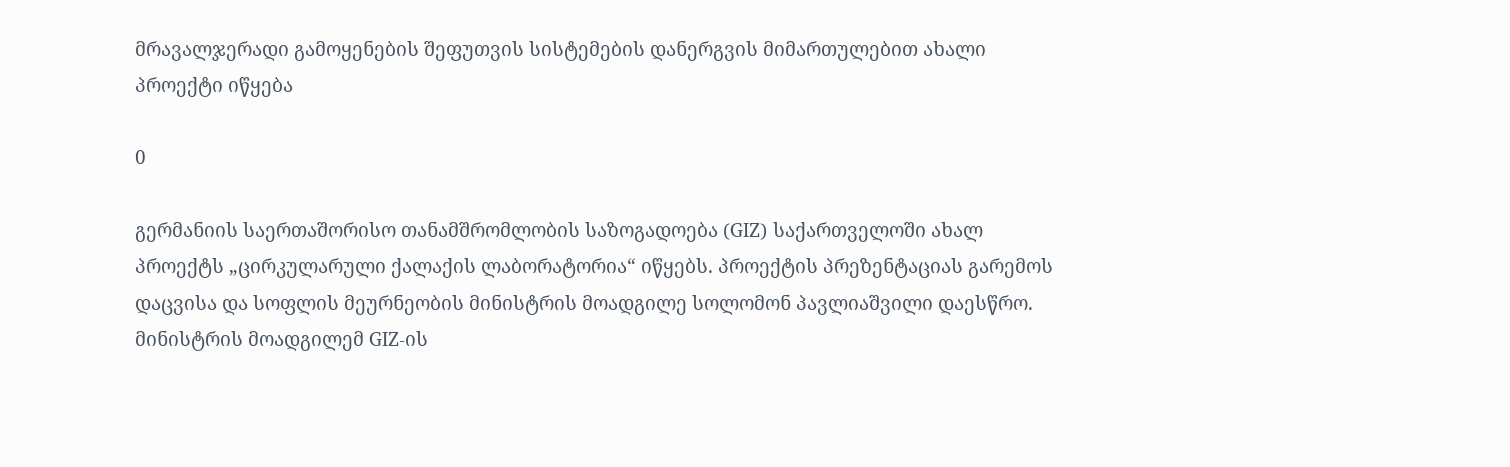მრავალჯერადი გამოყენების შეფუთვის სისტემების დანერგვის მიმართულებით ახალი პროექტი იწყება

0

გერმანიის საერთაშორისო თანამშრომლობის საზოგადოება (GIZ) საქართველოში ახალ პროექტს „ცირკულარული ქალაქის ლაბორატორია“ იწყებს. პროექტის პრეზენტაციას გარემოს დაცვისა და სოფლის მეურნეობის მინისტრის მოადგილე სოლომონ პავლიაშვილი დაესწრო. მინისტრის მოადგილემ GIZ-ის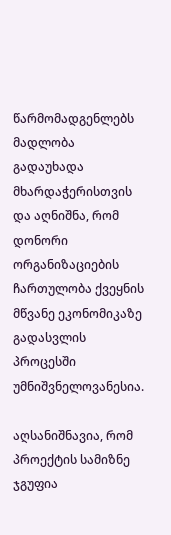წარმომადგენლებს მადლობა გადაუხადა მხარდაჭერისთვის და აღნიშნა, რომ დონორი ორგანიზაციების ჩართულობა ქვეყნის მწვანე ეკონომიკაზე გადასვლის პროცესში უმნიშვნელოვანესია.

აღსანიშნავია, რომ პროექტის სამიზნე ჯგუფია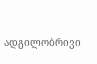ადგილობრივი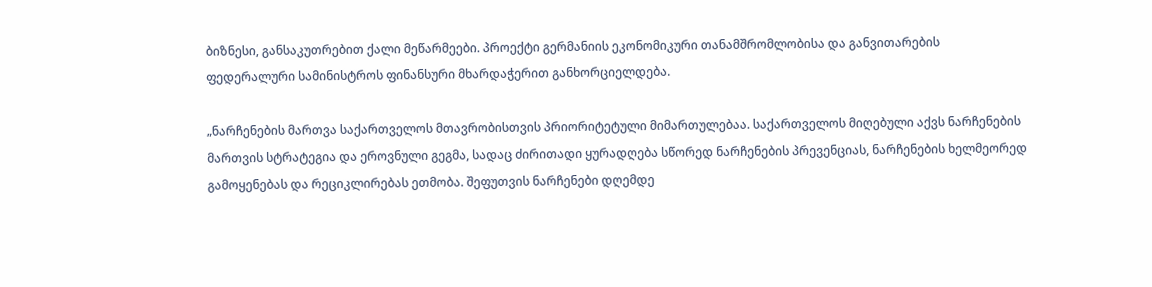ბიზნესი, განსაკუთრებით ქალი მეწარმეები. პროექტი გერმანიის ეკონომიკური თანამშრომლობისა და განვითარების ფედერალური სამინისტროს ფინანსური მხარდაჭერით განხორციელდება.

„ნარჩენების მართვა საქართველოს მთავრობისთვის პრიორიტეტული მიმართულებაა. საქართველოს მიღებული აქვს ნარჩენების მართვის სტრატეგია და ეროვნული გეგმა, სადაც ძირითადი ყურადღება სწორედ ნარჩენების პრევენციას, ნარჩენების ხელმეორედ გამოყენებას და რეციკლირებას ეთმობა. შეფუთვის ნარჩენები დღემდე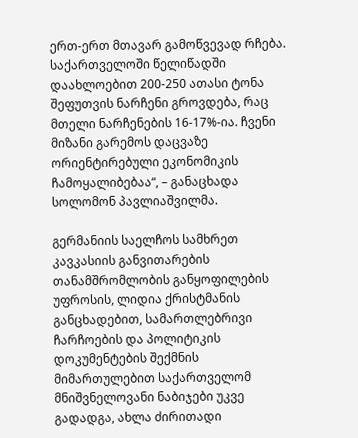ერთ-ერთ მთავარ გამოწვევად რჩება. საქართველოში წელიწადში დაახლოებით 200-250 ათასი ტონა შეფუთვის ნარჩენი გროვდება, რაც მთელი ნარჩენების 16-17%-ია. ჩვენი მიზანი გარემოს დაცვაზე ორიენტირებული ეკონომიკის ჩამოყალიბებაა“, – განაცხადა სოლომონ პავლიაშვილმა.

გერმანიის საელჩოს სამხრეთ კავკასიის განვითარების თანამშრომლობის განყოფილების უფროსის, ლიდია ქრისტმანის განცხადებით, სამართლებრივი ჩარჩოების და პოლიტიკის დოკუმენტების შექმნის მიმართულებით საქართველომ მნიშვნელოვანი ნაბიჯები უკვე გადადგა, ახლა ძირითადი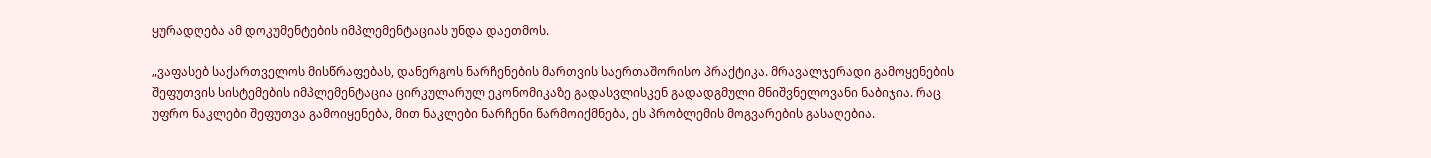ყურადღება ამ დოკუმენტების იმპლემენტაციას უნდა დაეთმოს.

„ვაფასებ საქართველოს მისწრაფებას, დანერგოს ნარჩენების მართვის საერთაშორისო პრაქტიკა. მრავალჯერადი გამოყენების შეფუთვის სისტემების იმპლემენტაცია ცირკულარულ ეკონომიკაზე გადასვლისკენ გადადგმული მნიშვნელოვანი ნაბიჯია. რაც უფრო ნაკლები შეფუთვა გამოიყენება, მით ნაკლები ნარჩენი წარმოიქმნება, ეს პრობლემის მოგვარების გასაღებია.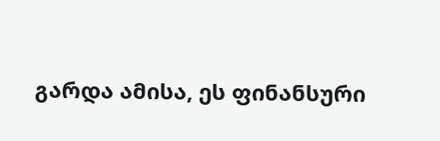გარდა ამისა, ეს ფინანსური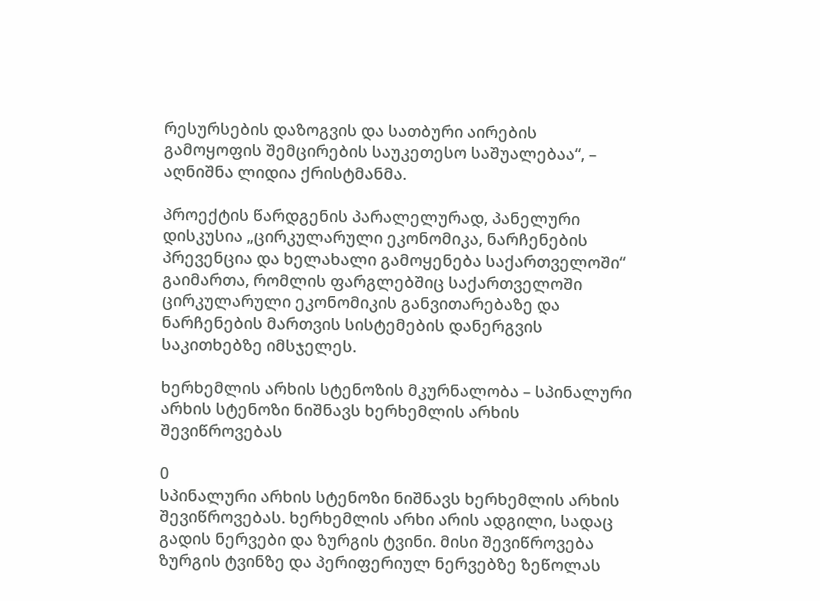რესურსების დაზოგვის და სათბური აირების გამოყოფის შემცირების საუკეთესო საშუალებაა“, – აღნიშნა ლიდია ქრისტმანმა.

პროექტის წარდგენის პარალელურად, პანელური დისკუსია „ცირკულარული ეკონომიკა, ნარჩენების პრევენცია და ხელახალი გამოყენება საქართველოში“ გაიმართა, რომლის ფარგლებშიც საქართველოში ცირკულარული ეკონომიკის განვითარებაზე და ნარჩენების მართვის სისტემების დანერგვის საკითხებზე იმსჯელეს.

ხერხემლის არხის სტენოზის მკურნალობა – სპინალური არხის სტენოზი ნიშნავს ხერხემლის არხის შევიწროვებას

0
სპინალური არხის სტენოზი ნიშნავს ხერხემლის არხის შევიწროვებას. ხერხემლის არხი არის ადგილი, სადაც გადის ნერვები და ზურგის ტვინი. მისი შევიწროვება ზურგის ტვინზე და პერიფერიულ ნერვებზე ზეწოლას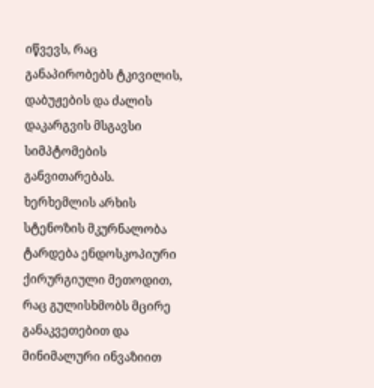იწვევს, რაც განაპირობებს ტკივილის, დაბუჟების და ძალის დაკარგვის მსგავსი სიმპტომების განვითარებას.
ხერხემლის არხის სტენოზის მკურნალობა ტარდება ენდოსკოპიური ქირურგიული მეთოდით, რაც გულისხმობს მცირე განაკვეთებით და მინიმალური ინვაზიით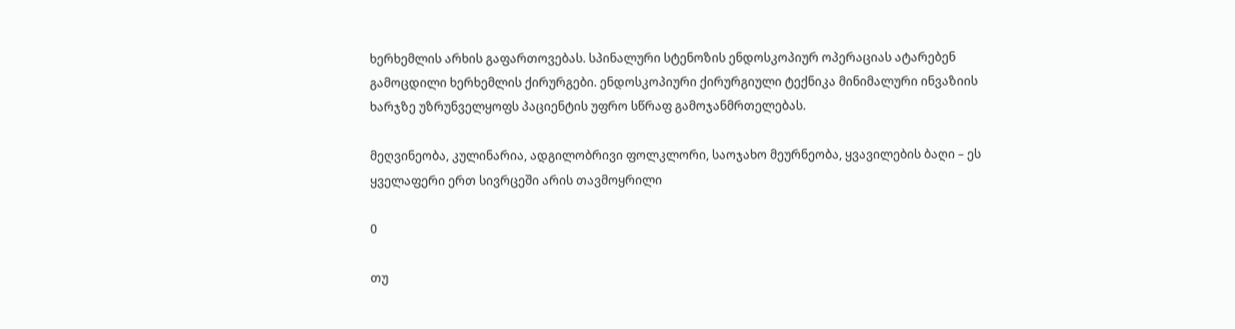ხერხემლის არხის გაფართოვებას. სპინალური სტენოზის ენდოსკოპიურ ოპერაციას ატარებენ გამოცდილი ხერხემლის ქირურგები. ენდოსკოპიური ქირურგიული ტექნიკა მინიმალური ინვაზიის ხარჯზე უზრუნველყოფს პაციენტის უფრო სწრაფ გამოჯანმრთელებას.

მეღვინეობა, კულინარია, ადგილობრივი ფოლკლორი, საოჯახო მეურნეობა, ყვავილების ბაღი – ეს ყველაფერი ერთ სივრცეში არის თავმოყრილი

0

თუ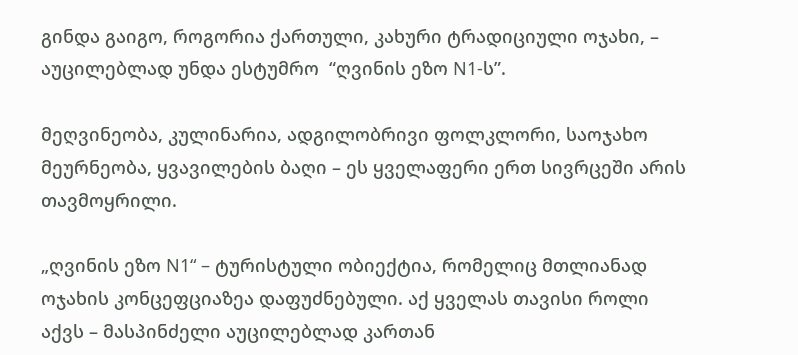გინდა გაიგო, როგორია ქართული, კახური ტრადიციული ოჯახი, – აუცილებლად უნდა ესტუმრო  “ღვინის ეზო N1-ს”.

მეღვინეობა, კულინარია, ადგილობრივი ფოლკლორი, საოჯახო მეურნეობა, ყვავილების ბაღი – ეს ყველაფერი ერთ სივრცეში არის თავმოყრილი.

„ღვინის ეზო N1“ – ტურისტული ობიექტია, რომელიც მთლიანად ოჯახის კონცეფციაზეა დაფუძნებული. აქ ყველას თავისი როლი აქვს – მასპინძელი აუცილებლად კართან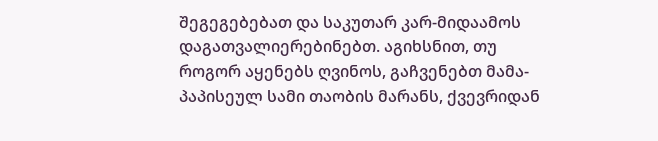შეგეგებებათ და საკუთარ კარ-მიდაამოს დაგათვალიერებინებთ. აგიხსნით, თუ როგორ აყენებს ღვინოს, გაჩვენებთ მამა-პაპისეულ სამი თაობის მარანს, ქვევრიდან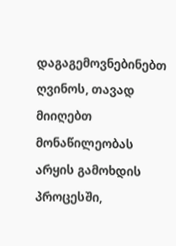დაგაგემოვნებინებთ ღვინოს, თავად მიიღებთ მონაწილეობას არყის გამოხდის პროცესში,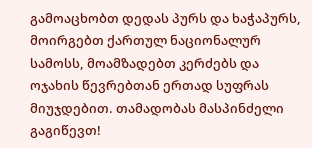გამოაცხობთ დედას პურს და ხაჭაპურს, მოირგებთ ქართულ ნაციონალურ სამოსს, მოამზადებთ კერძებს და ოჯახის წევრებთან ერთად სუფრას მიუჯდებით. თამადობას მასპინძელი გაგიწევთ!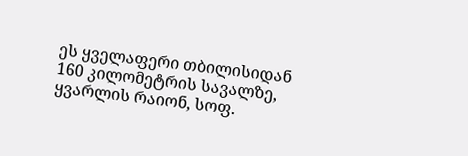ეს ყველაფერი თბილისიდან 160 კილომეტრის სავალზე, ყვარლის რაიონ, სოფ.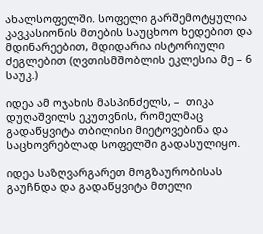ახალსოფელში. სოფელი გარშემოტყულია კავკასიონის მთების საუცხოო ხედებით და მდინარეებით, მდიდარია ისტორიული ძეგლებით (ღვთისმშობლის ეკლესია მე – 6 საუკ.)

იდეა ამ ოჯახის მასპინძელს, –  თიკა დუღაშვილს ეკუთვნის, რომელმაც გადაწყვიტა თბილისი მიეტოვებინა და საცხოვრებლად სოფელში გადასულიყო.

იდეა საზღვარგარეთ მოგზაურობისას გაუჩნდა და გადაწყვიტა მთელი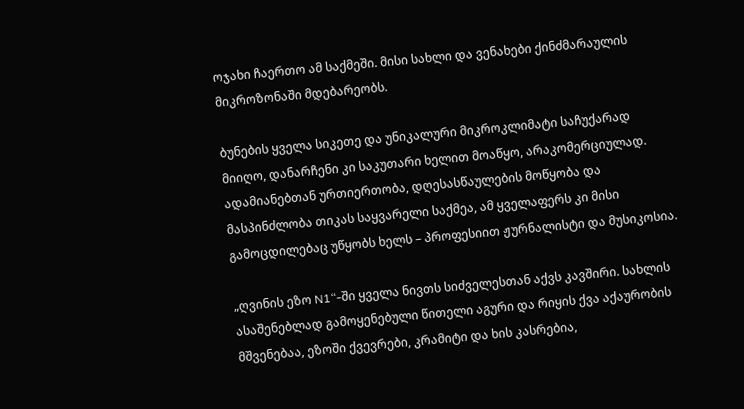ოჯახი ჩაერთო ამ საქმეში. მისი სახლი და ვენახები ქინძმარაულის მიკროზონაში მდებარეობს.

ბუნების ყველა სიკეთე და უნიკალური მიკროკლიმატი საჩუქარად მიიღო, დანარჩენი კი საკუთარი ხელით მოაწყო, არაკომერციულად. ადამიანებთან ურთიერთობა, დღესასწაულების მოწყობა და მასპინძლობა თიკას საყვარელი საქმეა, ამ ყველაფერს კი მისი გამოცდილებაც უწყობს ხელს – პროფესიით ჟურნალისტი და მუსიკოსია.

„ღვინის ეზო N1“-ში ყველა ნივთს სიძველესთან აქვს კავშირი. სახლის ასაშენებლად გამოყენებული წითელი აგური და რიყის ქვა აქაურობის მშვენებაა, ეზოში ქვევრები, კრამიტი და ხის კასრებია,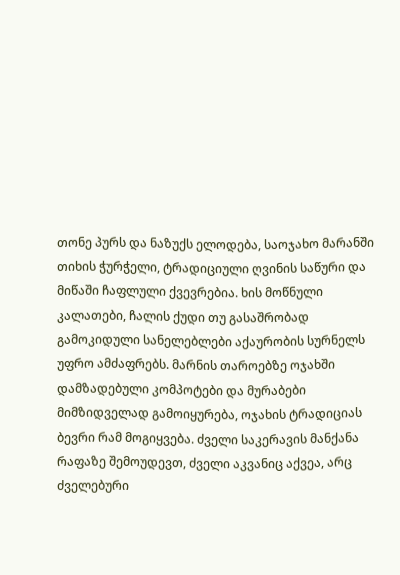თონე პურს და ნაზუქს ელოდება, საოჯახო მარანში თიხის ჭურჭელი, ტრადიციული ღვინის საწური და მიწაში ჩაფლული ქვევრებია. ხის მოწნული კალათები, ჩალის ქუდი თუ გასაშრობად გამოკიდული სანელებლები აქაურობის სურნელს უფრო ამძაფრებს. მარნის თაროებზე ოჯახში დამზადებული კომპოტები და მურაბები მიმზიდველად გამოიყურება, ოჯახის ტრადიციას ბევრი რამ მოგიყვება. ძველი საკერავის მანქანა რაფაზე შემოუდევთ, ძველი აკვანიც აქვეა, არც ძველებური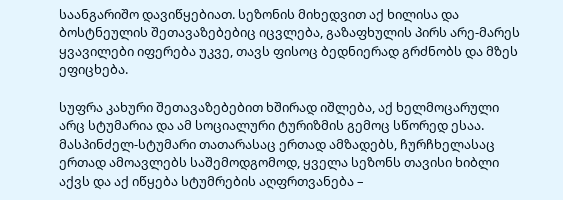საანგარიშო დავიწყებიათ. სეზონის მიხედვით აქ ხილისა და ბოსტნეულის შეთავაზებებიც იცვლება, გაზაფხულის პირს არე-მარეს ყვავილები იფერება უკვე, თავს ფისოც ბედნიერად გრძნობს და მზეს ეფიცხება.

სუფრა კახური შეთავაზებებით ხშირად იშლება, აქ ხელმოცარული არც სტუმარია და ამ სოციალური ტურიზმის გემოც სწორედ ესაა. მასპინძელ-სტუმარი თათარასაც ერთად ამზადებს, ჩურჩხელასაც ერთად ამოავლებს საშემოდგომოდ, ყველა სეზონს თავისი ხიბლი აქვს და აქ იწყება სტუმრების აღფრთვანება –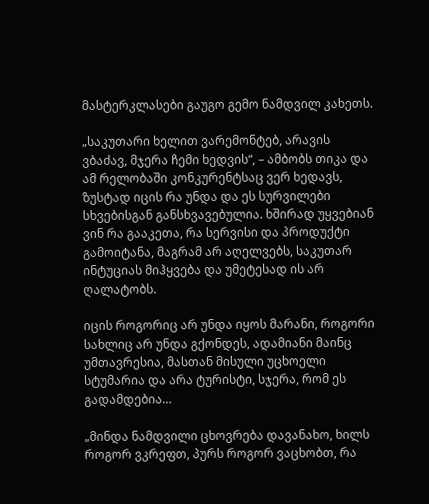მასტერკლასები გაუგო გემო ნამდვილ კახეთს.

„საკუთარი ხელით ვარემონტებ, არავის ვბაძავ, მჯერა ჩემი ხედვის“, – ამბობს თიკა და ამ რელობაში კონკურენტსაც ვერ ხედავს, ზუსტად იცის რა უნდა და ეს სურვილები სხვებისგან განსხვავებულია. ხშირად უყვებიან ვინ რა გააკეთა, რა სერვისი და პროდუქტი გამოიტანა, მაგრამ არ აღელვებს, საკუთარ ინტუციას მიჰყვება და უმეტესად ის არ ღალატობს.

იცის როგორიც არ უნდა იყოს მარანი, როგორი სახლიც არ უნდა გქონდეს, ადამიანი მაინც უმთავრესია, მასთან მისული უცხოელი სტუმარია და არა ტურისტი, სჯერა, რომ ეს გადამდებია…

„მინდა ნამდვილი ცხოვრება დავანახო, ხილს როგორ ვკრეფთ, პურს როგორ ვაცხობთ, რა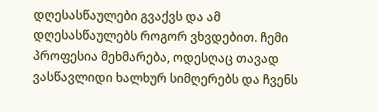დღესასწაულები გვაქვს და ამ დღესასწაულებს როგორ ვხვდებით. ჩემი პროფესია მეხმარება, ოდესღაც თავად ვასწავლიდი ხალხურ სიმღერებს და ჩვენს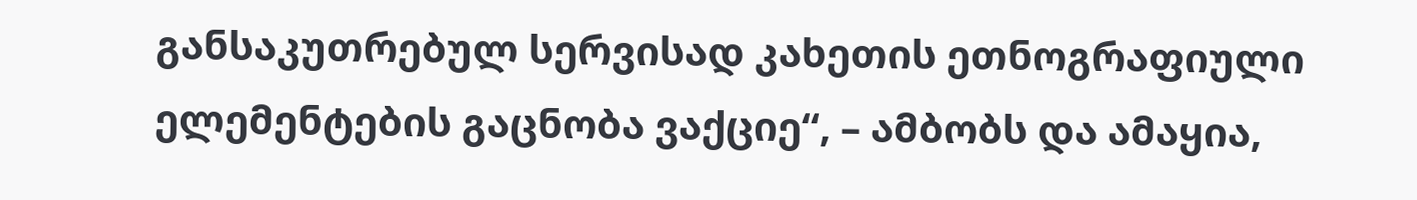განსაკუთრებულ სერვისად კახეთის ეთნოგრაფიული ელემენტების გაცნობა ვაქციე“, – ამბობს და ამაყია,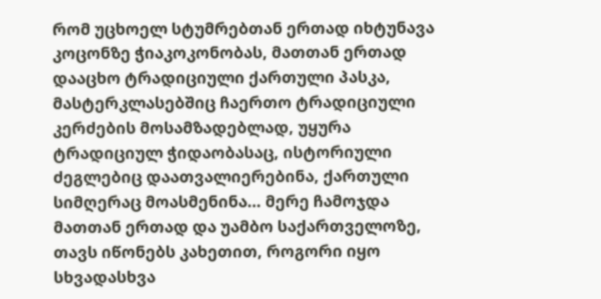რომ უცხოელ სტუმრებთან ერთად იხტუნავა კოცონზე ჭიაკოკონობას, მათთან ერთად დააცხო ტრადიციული ქართული პასკა, მასტერკლასებშიც ჩაერთო ტრადიციული კერძების მოსამზადებლად, უყურა ტრადიციულ ჭიდაობასაც, ისტორიული ძეგლებიც დაათვალიერებინა, ქართული სიმღერაც მოასმენინა… მერე ჩამოჯდა მათთან ერთად და უამბო საქართველოზე, თავს იწონებს კახეთით, როგორი იყო სხვადასხვა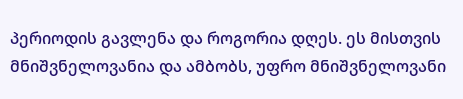პერიოდის გავლენა და როგორია დღეს. ეს მისთვის მნიშვნელოვანია და ამბობს, უფრო მნიშვნელოვანი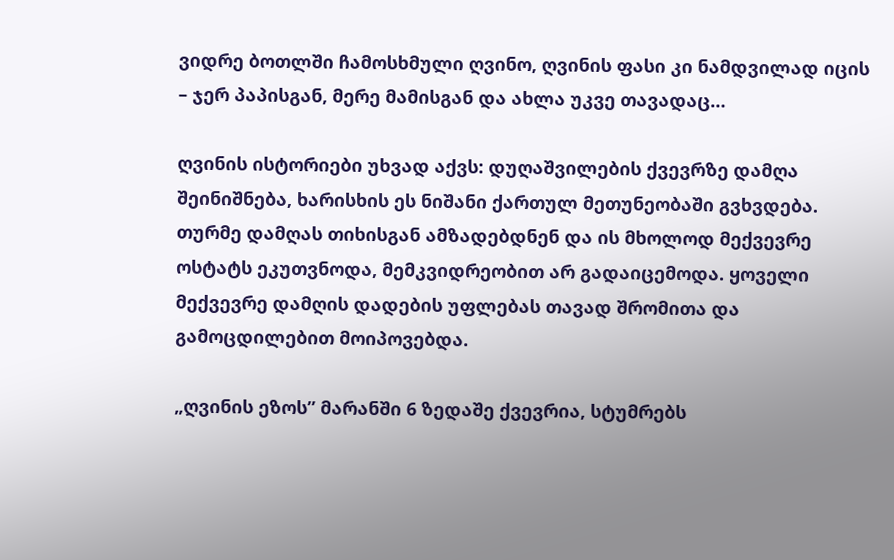ვიდრე ბოთლში ჩამოსხმული ღვინო, ღვინის ფასი კი ნამდვილად იცის – ჯერ პაპისგან, მერე მამისგან და ახლა უკვე თავადაც…

ღვინის ისტორიები უხვად აქვს: დუღაშვილების ქვევრზე დამღა შეინიშნება, ხარისხის ეს ნიშანი ქართულ მეთუნეობაში გვხვდება. თურმე დამღას თიხისგან ამზადებდნენ და ის მხოლოდ მექვევრე ოსტატს ეკუთვნოდა, მემკვიდრეობით არ გადაიცემოდა. ყოველი მექვევრე დამღის დადების უფლებას თავად შრომითა და გამოცდილებით მოიპოვებდა.

„ღვინის ეზოს” მარანში 6 ზედაშე ქვევრია, სტუმრებს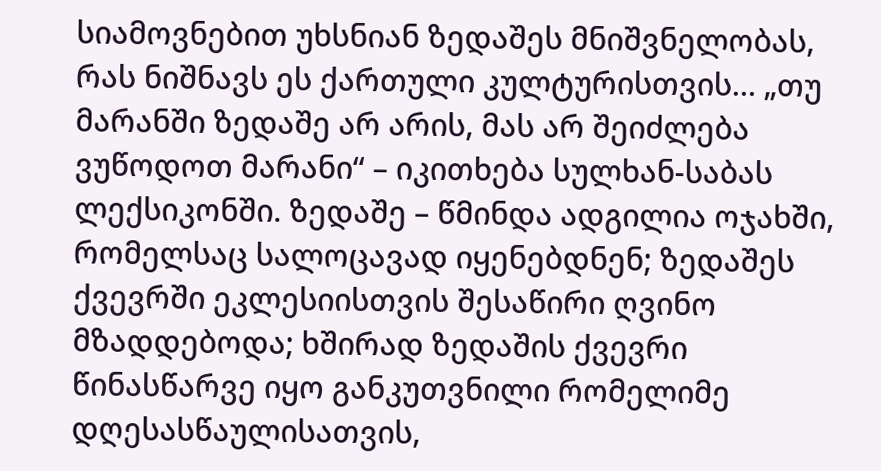სიამოვნებით უხსნიან ზედაშეს მნიშვნელობას, რას ნიშნავს ეს ქართული კულტურისთვის… „თუ მარანში ზედაშე არ არის, მას არ შეიძლება ვუწოდოთ მარანი“ – იკითხება სულხან-საბას ლექსიკონში. ზედაშე – წმინდა ადგილია ოჯახში, რომელსაც სალოცავად იყენებდნენ; ზედაშეს ქვევრში ეკლესიისთვის შესაწირი ღვინო მზადდებოდა; ხშირად ზედაშის ქვევრი წინასწარვე იყო განკუთვნილი რომელიმე დღესასწაულისათვის,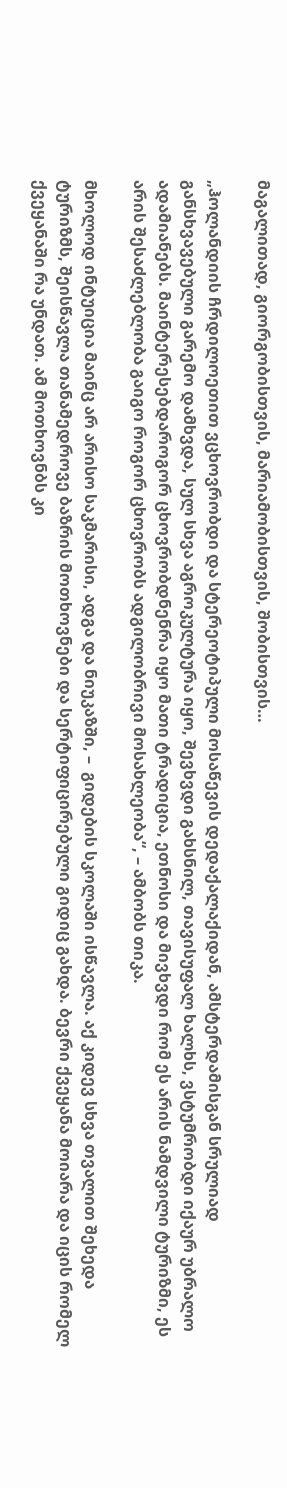მაგალითად, გიორგობისთვის, მარიამობისთვის, შობისთვის…

„ჰოლანდიის ჩრდილოეთით ვცხოვრობდი და სტერეოტიპული მოსაწევის დედაქალაქიდან, ამსტერდამისგან სრულიად განსხვავებული გარემო დამხვდა, სულ სხვა აგროკულტურა იყო, შევხვდი გახსნილ, თავისუფალ ხალხს, ვსტუმრობდი იქაურ უბრალო ადამიანებს. მაინტერესებდაროგორ ცხოვრობდნენრა იყო მათი ტრადიცია, ეთნოსი და მივხვდი რომ ეს არის ნამდვილი ტურიზმი, ეს არის შესაძლებლობა გაიგო როგორ ცხოვრობს ადგილობრივი მოსახლეობა“, – ამბობს თიკა.

მხოლოდ ინტუიცია მაინც არ არისო საკმარისი, ადგა და ნიუკაზში, –  გიდების სკოლაში ისწავლა. აქ კიდევ სხვა თვალით შეხედა ტურიზმს, შეისწავლა თანამედროვე ბაზრის მოთხოვნები და სერტიფიცირებული გიდიც გახდა. ბევრი ქვეყანა მოიარა და იცის რომელ ქვეყანაში რა უნდათ. ამ მოთხოვნბს კი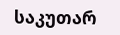საკუთარ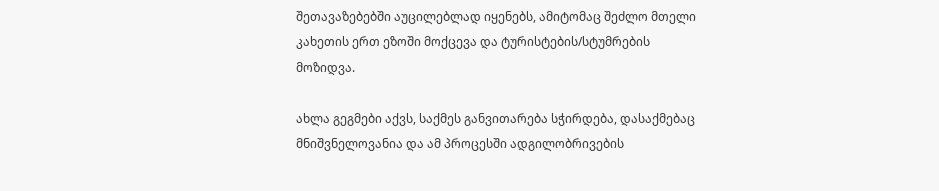შეთავაზებებში აუცილებლად იყენებს, ამიტომაც შეძლო მთელი კახეთის ერთ ეზოში მოქცევა და ტურისტების/სტუმრების მოზიდვა.

ახლა გეგმები აქვს, საქმეს განვითარება სჭირდება, დასაქმებაც მნიშვნელოვანია და ამ პროცესში ადგილობრივების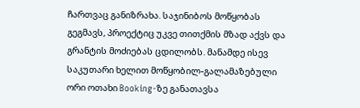ჩართვაც განიზრახა. საჯინიბოს მოწყობას გეგმავს, პროექტიც უკვე თითქმის მზად აქვს და გრანტის მოძიებას ცდილობს. მანამდე ისევ საკუთარი ხელით მოწყობილ-გალამაზებული ორი ოთახი Booking-ზე განათავსა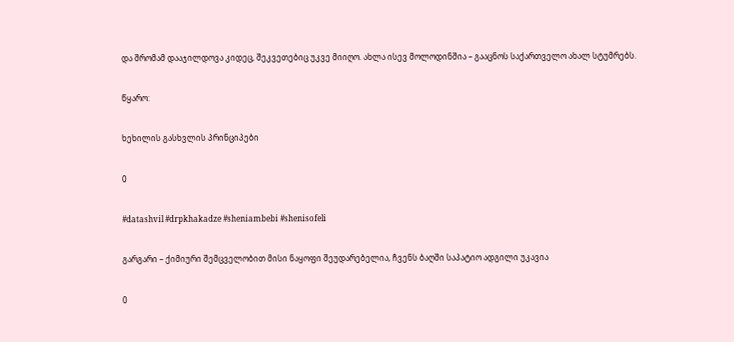და შრომამ დააჯილდოვა კიდეც, შეკვეთებიც უკვე მიიღო. ახლა ისევ მოლოდინშია – გააცნოს საქართველო ახალ სტუმრებს.

წყარო:

ხეხილის გასხვლის პრინციპები

0

#datashvil #drpkhakadze #sheniambebi #shenisofeli

გარგარი – ქიმიური შემცველობით მისი ნაყოფი შეუდარებელია, ჩვენს ბაღში საპატიო ადგილი უკავია

0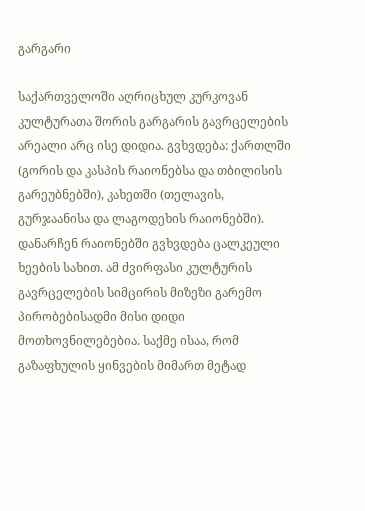გარგარი

საქართველოში აღრიცხულ კურკოვან კულტურათა შორის გარგარის გავრცელების არეალი არც ისე დიდია. გვხვდება: ქართლში (გორის და კასპის რაიონებსა და თბილისის გარეუბნებში), კახეთში (თელავის, გურჯაანისა და ლაგოდეხის რაიონებში). დანარჩენ რაიონებში გვხვდება ცალკეული ხეების სახით. ამ ძვირფასი კულტურის გავრცელების სიმცირის მიზეზი გარემო პირობებისადმი მისი დიდი მოთხოვნილებებია. საქმე ისაა, რომ გაზაფხულის ყინვების მიმართ მეტად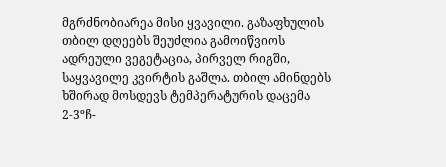მგრძნობიარეა მისი ყვავილი. გაზაფხულის თბილ დღეებს შეუძლია გამოიწვიოს ადრეული ვეგეტაცია, პირველ რიგში, საყვავილე კვირტის გაშლა. თბილ ამინდებს ხშირად მოსდევს ტემპერატურის დაცემა 2-3ºჩ-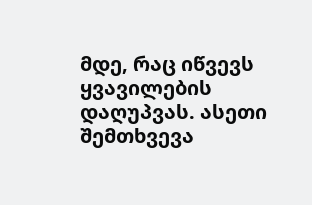მდე, რაც იწვევს ყვავილების დაღუპვას. ასეთი შემთხვევა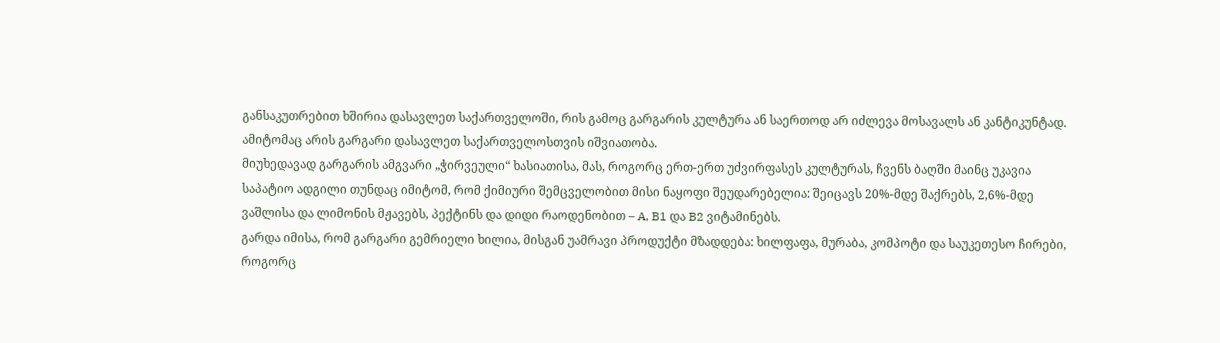განსაკუთრებით ხშირია დასავლეთ საქართველოში, რის გამოც გარგარის კულტურა ან საერთოდ არ იძლევა მოსავალს ან კანტიკუნტად. ამიტომაც არის გარგარი დასავლეთ საქართველოსთვის იშვიათობა.
მიუხედავად გარგარის ამგვარი „ჭირვეული“ ხასიათისა, მას, როგორც ერთ-ერთ უძვირფასეს კულტურას, ჩვენს ბაღში მაინც უკავია საპატიო ადგილი თუნდაც იმიტომ, რომ ქიმიური შემცველობით მისი ნაყოფი შეუდარებელია: შეიცავს 20%-მდე შაქრებს, 2,6%-მდე ვაშლისა და ლიმონის მჟავებს, პექტინს და დიდი რაოდენობით – A, B1 და B2 ვიტამინებს.
გარდა იმისა, რომ გარგარი გემრიელი ხილია, მისგან უამრავი პროდუქტი მზადდება: ხილფაფა, მურაბა, კომპოტი და საუკეთესო ჩირები, როგორც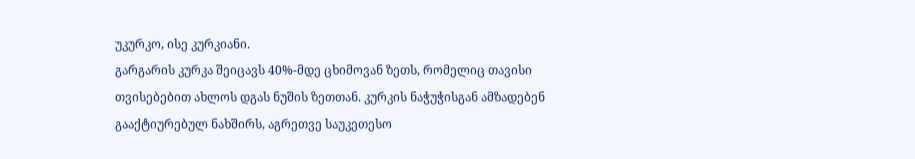უკურკო, ისე კურკიანი.
გარგარის კურკა შეიცავს 40%-მდე ცხიმოვან ზეთს, რომელიც თავისი თვისებებით ახლოს დგას ნუშის ზეთთან. კურკის ნაჭუჭისგან ამზადებენ გააქტიურებულ ნახშირს, აგრეთვე საუკეთესო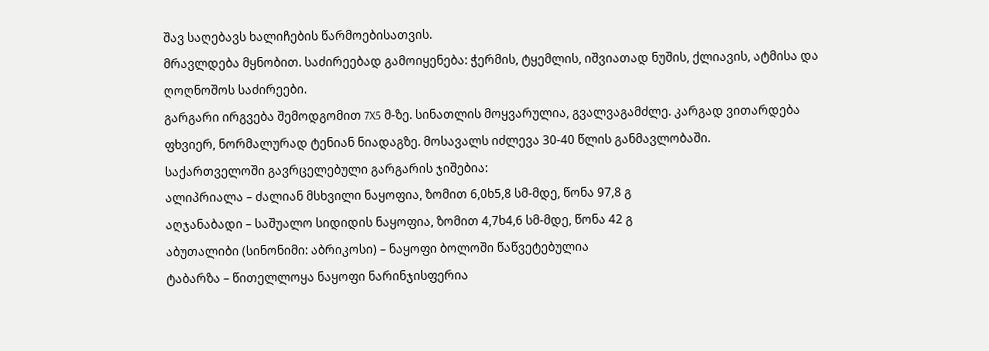შავ საღებავს ხალიჩების წარმოებისათვის.
მრავლდება მყნობით. საძირეებად გამოიყენება: ჭერმის, ტყემლის, იშვიათად ნუშის, ქლიავის, ატმისა და ღოღნოშოს საძირეები.
გარგარი ირგვება შემოდგომით 7X5 მ-ზე. სინათლის მოყვარულია, გვალვაგამძლე. კარგად ვითარდება ფხვიერ, ნორმალურად ტენიან ნიადაგზე. მოსავალს იძლევა 30-40 წლის განმავლობაში.
საქართველოში გავრცელებული გარგარის ჯიშებია:
ალიპრიალა – ძალიან მსხვილი ნაყოფია, ზომით 6,0ხ5,8 სმ-მდე, წონა 97,8 გ
აღჯანაბადი – საშუალო სიდიდის ნაყოფია, ზომით 4,7ხ4,6 სმ-მდე, წონა 42 გ
აბუთალიბი (სინონიმი: აბრიკოსი) – ნაყოფი ბოლოში წაწვეტებულია
ტაბარზა – წითელლოყა ნაყოფი ნარინჯისფერია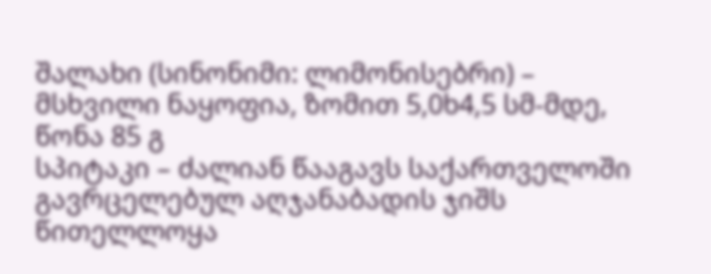შალახი (სინონიმი: ლიმონისებრი) – მსხვილი ნაყოფია, ზომით 5,0ხ4,5 სმ-მდე, წონა 85 გ
სპიტაკი – ძალიან წააგავს საქართველოში გავრცელებულ აღჯანაბადის ჯიშს
წითელლოყა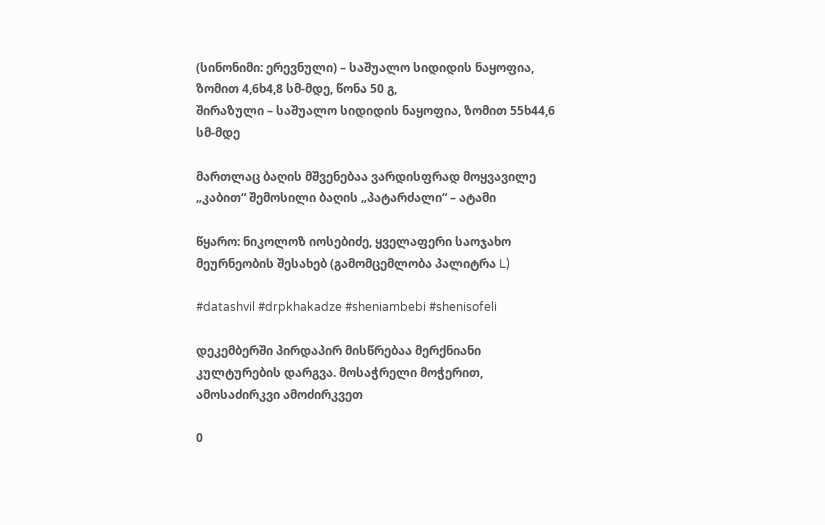(სინონიმი: ერევნული) – საშუალო სიდიდის ნაყოფია, ზომით 4,6ხ4,8 სმ-მდე, წონა 50 გ,
შირაზული – საშუალო სიდიდის ნაყოფია, ზომით 55ხ44,6 სმ-მდე

მართლაც ბაღის მშვენებაა ვარდისფრად მოყვავილე „კაბით“ შემოსილი ბაღის „პატარძალი“ – ატამი

წყარო: ნიკოლოზ იოსებიძე, ყველაფერი საოჯახო მეურნეობის შესახებ (გამომცემლობა პალიტრა L)

#datashvil #drpkhakadze #sheniambebi #shenisofeli

დეკემბერში პირდაპირ მისწრებაა მერქნიანი კულტურების დარგვა. მოსაჭრელი მოჭერით, ამოსაძირკვი ამოძირკვეთ

0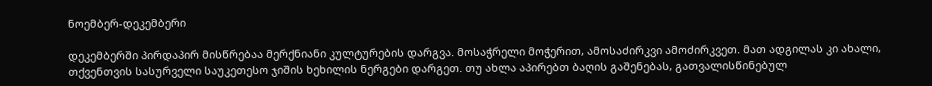ნოემბერ-დეკემბერი

დეკემბერში პირდაპირ მისწრებაა მერქნიანი კულტურების დარგვა. მოსაჭრელი მოჭერით, ამოსაძირკვი ამოძირკვეთ. მათ ადგილას კი ახალი, თქვენთვის სასურველი საუკეთესო ჯიშის ხეხილის ნერგები დარგეთ. თუ ახლა აპირებთ ბაღის გაშენებას, გათვალისწინებულ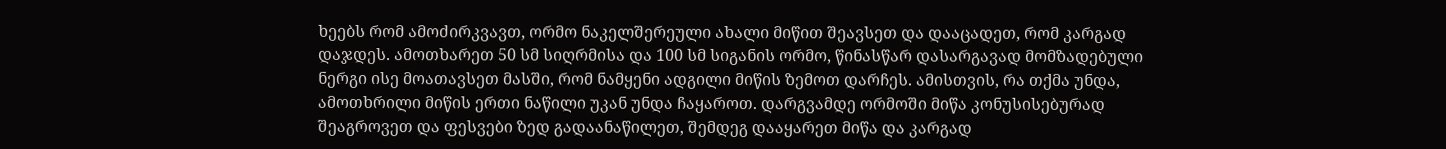ხეებს რომ ამოძირკვავთ, ორმო ნაკელშერეული ახალი მიწით შეავსეთ და დააცადეთ, რომ კარგად დაჯდეს. ამოთხარეთ 50 სმ სიღრმისა და 100 სმ სიგანის ორმო, წინასწარ დასარგავად მომზადებული ნერგი ისე მოათავსეთ მასში, რომ ნამყენი ადგილი მიწის ზემოთ დარჩეს. ამისთვის, რა თქმა უნდა, ამოთხრილი მიწის ერთი ნაწილი უკან უნდა ჩაყაროთ. დარგვამდე ორმოში მიწა კონუსისებურად შეაგროვეთ და ფესვები ზედ გადაანაწილეთ, შემდეგ დააყარეთ მიწა და კარგად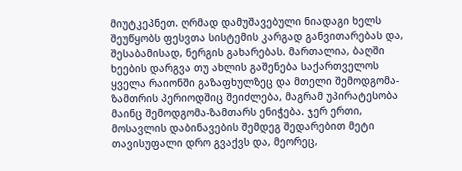მიუტკეპნეთ. ღრმად დამუშავებული ნიადაგი ხელს შეუწყობს ფესვთა სისტემის კარგად განვითარებას და, შესაბამისად, ნერგის გახარებას. მართალია, ბაღში ხეების დარგვა თუ ახლის გაშენება საქართველოს ყველა რაიონში გაზაფხულზეც და მთელი შემოდგომა-ზამთრის პერიოდშიც შეიძლება, მაგრამ უპირატესობა მაინც შემოდგომა-ზამთარს ენიჭება. ჯერ ერთი, მოსავლის დაბინავების შემდეგ შედარებით მეტი თავისუფალი დრო გვაქვს და, მეორეც,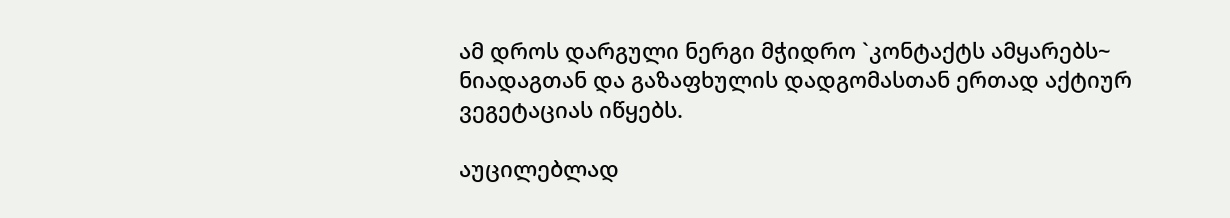ამ დროს დარგული ნერგი მჭიდრო `კონტაქტს ამყარებს~ ნიადაგთან და გაზაფხულის დადგომასთან ერთად აქტიურ ვეგეტაციას იწყებს.

აუცილებლად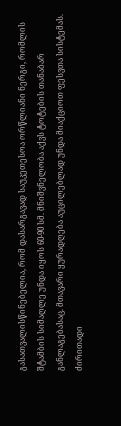გასათვალისწინებელია, რომ დასარგავად საუკეთესოა ორწლიანი ნერგი, რომლის შტამბის სიმაღლე უნდა იყოს 60-90 სმ. მნიშვნელობა აქვს ტოტების თანაბარ განლაგებასაც. მთავარი ყურადღება აუცილებლად უნდა მიაქციოთ ფესვთა სისტემას. ძირითადი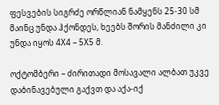ფესვების სიგრძე ორწლიან ნამყენს 25-30 სმ მაინც უნდა ჰქონდეს, ხეებს შორის მანძილი კი უნდა იყოს 4X4 – 5X5 მ.

ოქტომბერი – ძირითადი მოსავალი ალბათ უკვე დაბინავებული გაქვთ და აქა-იქ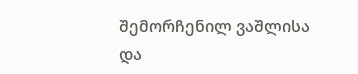შემორჩენილ ვაშლისა და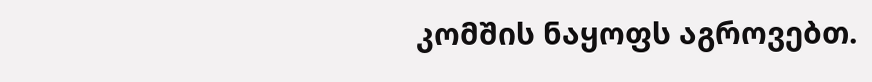კომშის ნაყოფს აგროვებთ.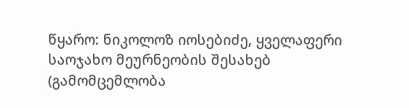წყარო: ნიკოლოზ იოსებიძე, ყველაფერი საოჯახო მეურნეობის შესახებ (გამომცემლობა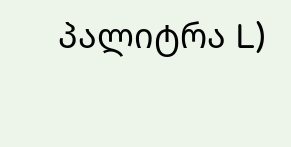პალიტრა L)